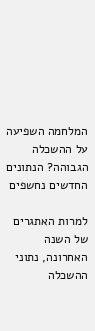המלחמה השפיעה על ההשכלה הגבוהה? הנתונים החדשים נחשפים

למרות האתגרים של השנה האחרונה, נתוני ההשכלה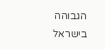הגבוהה בישראל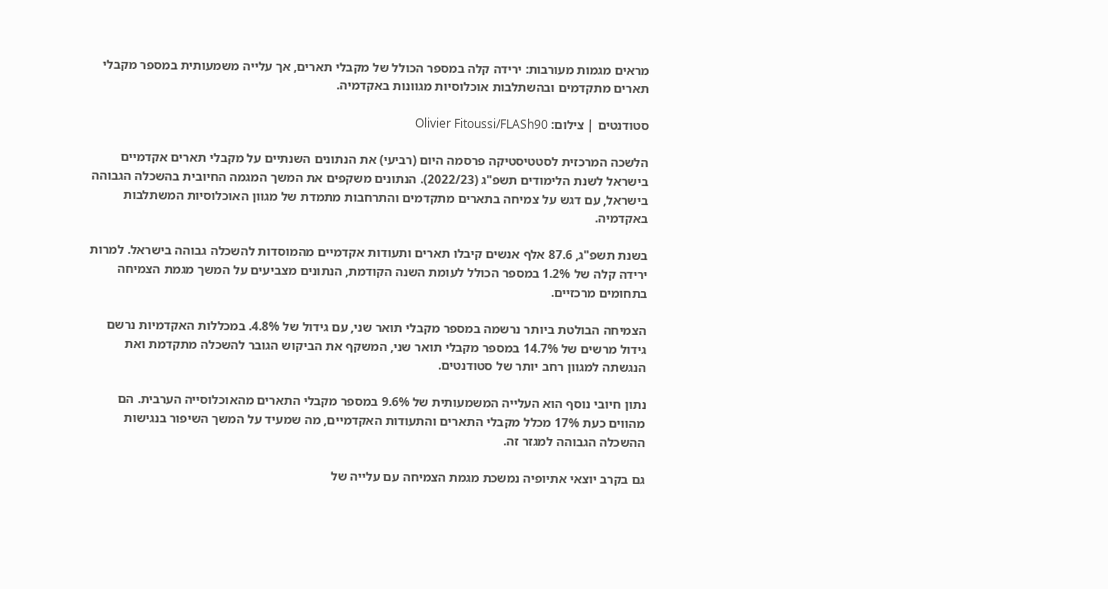מראים מגמות מעורבות: ירידה קלה במספר הכולל של מקבלי תארים, אך עלייה משמעותית במספר מקבלי תארים מתקדמים ובהשתלבות אוכלוסיות מגוונות באקדמיה.

סטודנטים | צילום: Olivier Fitoussi/FLASh90

הלשכה המרכזית לסטטיסטיקה פרסמה היום (רביעי) את הנתונים השנתיים על מקבלי תארים אקדמיים בישראל לשנת הלימודים תשפ"ג (2022/23). הנתונים משקפים את המשך המגמה החיובית בהשכלה הגבוהה בישראל, עם דגש על צמיחה בתארים מתקדמים והתרחבות מתמדת של מגוון האוכלוסיות המשתלבות באקדמיה.

בשנת תשפ"ג, 87.6 אלף אנשים קיבלו תארים ותעודות אקדמיים מהמוסדות להשכלה גבוהה בישראל. למרות ירידה קלה של 1.2% במספר הכולל לעומת השנה הקודמת, הנתונים מצביעים על המשך מגמת הצמיחה בתחומים מרכזיים.

הצמיחה הבולטת ביותר נרשמה במספר מקבלי תואר שני, עם גידול של 4.8%. במכללות האקדמיות נרשם גידול מרשים של 14.7% במספר מקבלי תואר שני, המשקף את הביקוש הגובר להשכלה מתקדמת ואת הנגשתה למגוון רחב יותר של סטודנטים.

נתון חיובי נוסף הוא העלייה המשמעותית של 9.6% במספר מקבלי התארים מהאוכלוסייה הערבית. הם מהווים כעת 17% מכלל מקבלי התארים והתעודות האקדמיים, מה שמעיד על המשך השיפור בנגישות ההשכלה הגבוהה למגזר זה.

גם בקרב יוצאי אתיופיה נמשכת מגמת הצמיחה עם עלייה של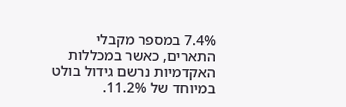7.4% במספר מקבלי התארים, כאשר במכללות האקדמיות נרשם גידול בולט במיוחד של 11.2%.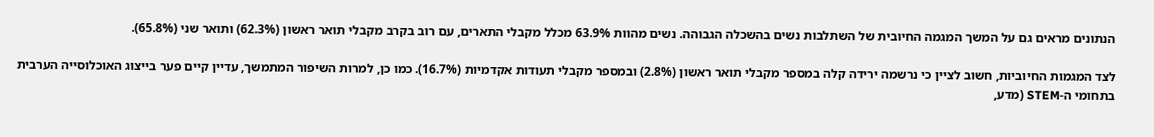הנתונים מראים גם על המשך המגמה החיובית של השתלבות נשים בהשכלה הגבוהה. נשים מהוות 63.9% מכלל מקבלי התארים, עם רוב בקרב מקבלי תואר ראשון (62.3%) ותואר שני (65.8%).

לצד המגמות החיוביות, חשוב לציין כי נרשמה ירידה קלה במספר מקבלי תואר ראשון (2.8%) ובמספר מקבלי תעודות אקדמיות (16.7%). כמו כן, למרות השיפור המתמשך, עדיין קיים פער בייצוג האוכלוסייה הערבית בתחומי ה-STEM (מדע,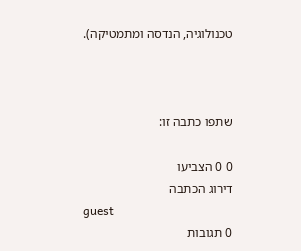טכנולוגיה, הנדסה ומתמטיקה).



שתפו כתבה זו:

0 0 הצביעו
דירוג הכתבה
guest
0 תגובות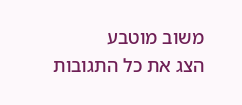משוב מוטבע
הצג את כל התגובות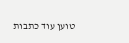טוען עוד כתבות